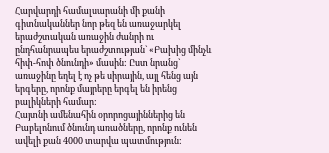Հարվարդի համալսարանի մի քանի գիտնականներ նոր թեզ են առաջարկել երաժշտական առաջին ժանրի ու ընդհանրապես երաժշտության` «Բախից մինչև հիփ-հոփ ծնունդի» մասին: Ըստ նրանց` առաջինը եղել է ոչ թե սիրային, այլ հենց այն երգերը, որոնք մայրերը երգել են իրենց բալիկների համար:
Հայտնի ամենահին օրորոցայիններից են Բաբելոնում ծնունդ առածները, որոնք ունեն ավելի քան 4000 տարվա պատմություն: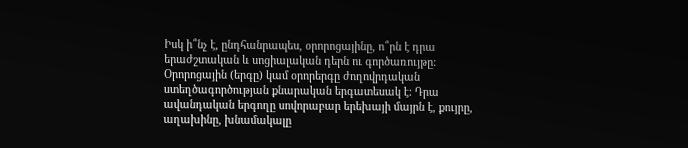Իսկ ի՞նչ է, ընդհանրապես, օրորոցայինը, ո՞րն է դրա երաժշտական և սոցիալական դերն ու գործառույթը:
Օրորոցային (երգը) կամ օրորերգը ժողովրդական ստեղծագործության քնարական երգատեսակ է: Դրա ավանդական երգողը սովորաբար երեխայի մայրն է, քույրը, աղախինը, խնամակալը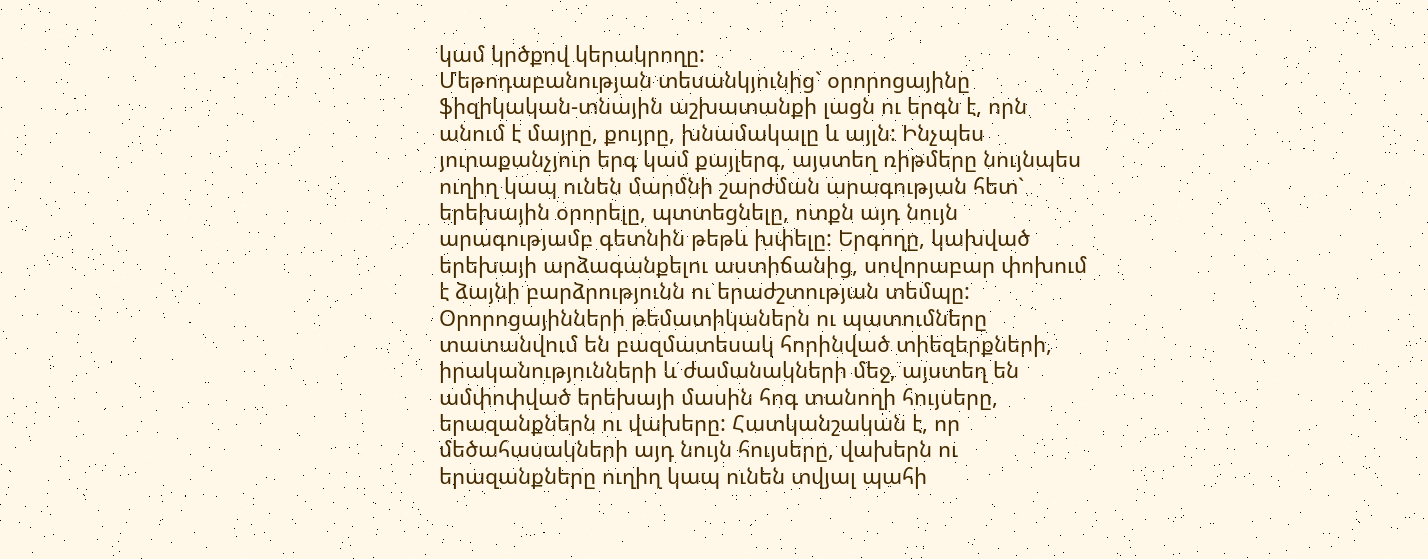կամ կրծքով կերակրողը:
Մեթոդաբանության տեսանկյունից` օրորոցայինը ֆիզիկական-տնային աշխատանքի լացն ու երգն է, որն անում է մայրը, քույրը, խնամակալը և այլն: Ինչպես յուրաքանչյուր երգ կամ քայլերգ, այստեղ ռիթմերը նույնպես ուղիղ կապ ունեն մարմնի շարժման արագության հետ` երեխային օրորելը, պտտեցնելը, ոտքն այդ նույն արագությամբ գետնին թեթև խփելը: Երգողը, կախված երեխայի արձագանքելու աստիճանից, սովորաբար փոխում է ձայնի բարձրությունն ու երաժշտության տեմպը:
Օրորոցայինների թեմատիկաներն ու պատումները տատանվում են բազմատեսակ հորինված տիեզերքների, իրականությունների և ժամանակների մեջ, այստեղ են ամփոփված երեխայի մասին հոգ տանողի հույսերը, երազանքներն ու վախերը: Հատկանշական է, որ մեծահասակների այդ նույն հույսերը, վախերն ու երազանքները ուղիղ կապ ունեն տվյալ պահի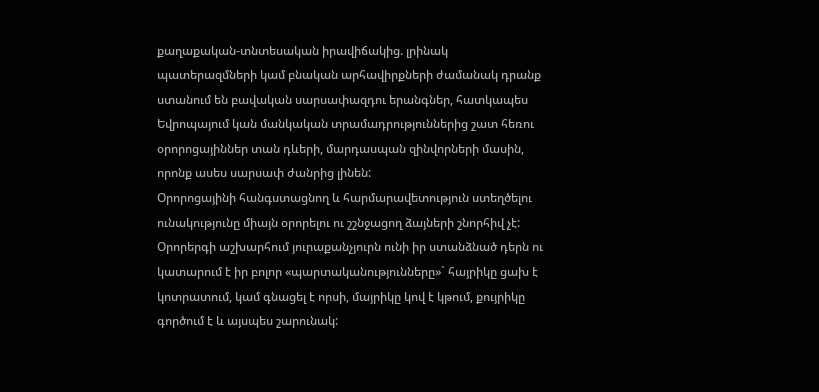քաղաքական-տնտեսական իրավիճակից. լրինակ պատերազմների կամ բնական արհավիրքների ժամանակ դրանք ստանում են բավական սարսափազդու երանգներ, հատկապես Եվրոպայում կան մանկական տրամադրություններից շատ հեռու օրորոցայիններ տան դևերի, մարդասպան զինվորների մասին, որոնք ասես սարսափ ժանրից լինեն:
Օրորոցայինի հանգստացնող և հարմարավետություն ստեղծելու ունակությունը միայն օրորելու ու շշնջացող ձայների շնորհիվ չէ: Օրորերգի աշխարհում յուրաքանչյուրն ունի իր ստանձնած դերն ու կատարում է իր բոլոր «պարտականությունները»` հայրիկը ցախ է կոտրատում, կամ գնացել է որսի, մայրիկը կով է կթում, քույրիկը գործում է և այսպես շարունակ: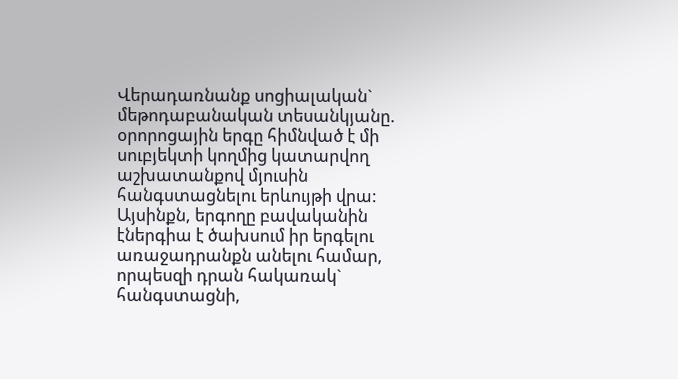Վերադառնանք սոցիալական` մեթոդաբանական տեսանկյանը. օրորոցային երգը հիմնված է մի սուբյեկտի կողմից կատարվող աշխատանքով մյուսին հանգստացնելու երևույթի վրա: Այսինքն, երգողը բավականին էներգիա է ծախսում իր երգելու առաջադրանքն անելու համար, որպեսզի դրան հակառակ` հանգստացնի,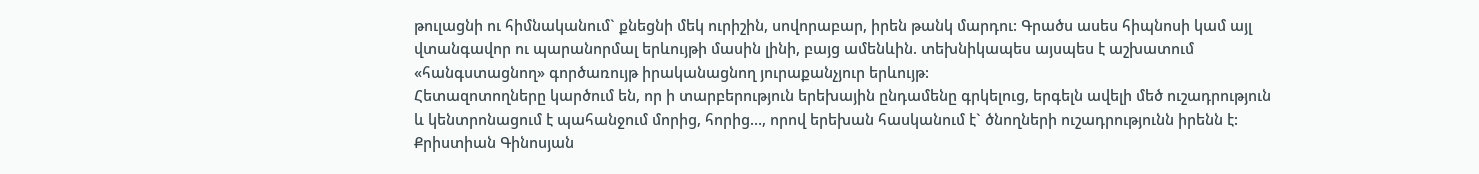թուլացնի ու հիմնականում` քնեցնի մեկ ուրիշին, սովորաբար, իրեն թանկ մարդու: Գրածս ասես հիպնոսի կամ այլ վտանգավոր ու պարանորմալ երևույթի մասին լինի, բայց ամենևին. տեխնիկապես այսպես է աշխատում «հանգստացնող» գործառույթ իրականացնող յուրաքանչյուր երևույթ:
Հետազոտողները կարծում են, որ ի տարբերություն երեխային ընդամենը գրկելուց, երգելն ավելի մեծ ուշադրություն և կենտրոնացում է պահանջում մորից, հորից…, որով երեխան հասկանում է` ծնողների ուշադրությունն իրենն է:
Քրիստիան Գինոսյան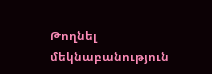Թողնել մեկնաբանություն